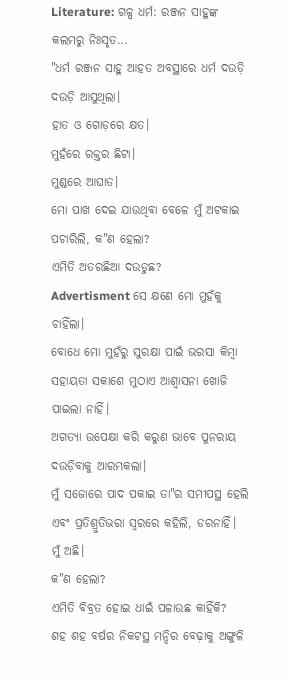Literature: ଗଳ୍ପ ଧର୍ମ: ରଞ୍ଜନ ସାହୁଙ୍କ କଲମରୁ ନିଃସୃତ...
"ଧର୍ମ ରଞ୍ଜନ ସାହୁ ଆହତ ଅବସ୍ଥାରେ ଧର୍ମ ଦଉଡ଼ି ଦଉଡ଼ି ଆସୁଥିଲା।
ହାତ ଓ ଗୋଡ଼ରେ କ୍ଷତ।
ମୁହଁରେ ରକ୍ତର ଛିଟା।
ମୁଣ୍ଡରେ ଆଘାତ।
ମୋ ପାଖ ଦେଇ ଯାଉଥିବା ବେଳେ ମୁଁ ଅଟକାଇ ପଚାରିଲି, କ"ଣ ହେଲା?
ଏମିତି ଅତରଛିଆ ଦଉଡୁଛ?
Advertisment ସେ କ୍ଷଣେ ମୋ ମୁହଁକୁ ଚାହିଁଲା।
ବୋଧେ ମୋ ମୁହଁରୁ ସୁରକ୍ଷା ପାଇଁ ଭରସା କିମ୍ବା ସହାୟତା ସକାଶେ ମୁଠାଏ ଆଶ୍ୱାସନା ଖୋଜି ପାଇଲା ନାହିଁ।
ଅଗତ୍ୟା ଉପେକ୍ଷା କରି କରୁଣ ଭାବେ ପୁନରାୟ ଦଉଡ଼ିବାକୁ ଆରମ୍ଭକଲା।
ମୁଁ ସଜୋରେ ପାଦ ପକାଇ ତା"ର ସମୀପସ୍ଥ ହେଲି ଏବଂ ପ୍ରତିଶ୍ରୁତିଭରା ସ୍ୱରରେ କହିଲି, ଡରନାହିଁ।
ମୁଁ ଅଛି।
କ"ଣ ହେଲା?
ଏମିତି ବିବ୍ରତ ହୋଇ ଧାଇଁ ପଳାଉଛ କାହିଁକି?
ଶହ ଶହ ବର୍ଷର ନିକଟସ୍ଥ ମନ୍ଦିର ବେଢ଼ାକୁ ଅଙ୍ଗୁଳି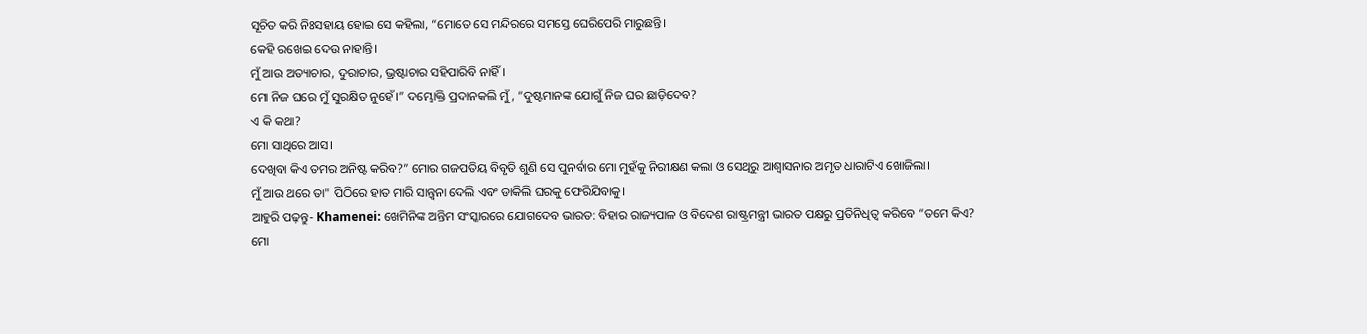ସୂଚିତ କରି ନିଃସହାୟ ହୋଇ ସେ କହିଲା, “ମୋତେ ସେ ମନ୍ଦିରରେ ସମସ୍ତେ ଘେରିପେରି ମାରୁଛନ୍ତି।
କେହି ରଖେଇ ଦେଉ ନାହାନ୍ତି।
ମୁଁ ଆଉ ଅତ୍ୟାଚାର, ଦୁରାଚାର, ଭ୍ରଷ୍ଟାଚାର ସହିପାରିବି ନାହିଁ।
ମୋ ନିଜ ଘରେ ମୁଁ ସୁରକ୍ଷିତ ନୁହେଁ।” ଦମ୍ଭୋକ୍ତି ପ୍ରଦାନକଲି ମୁଁ, “ଦୁଷ୍ଟମାନଙ୍କ ଯୋଗୁଁ ନିଜ ଘର ଛାଡ଼ିଦେବ?
ଏ କି କଥା?
ମୋ ସାଥିରେ ଆସ।
ଦେଖିବା କିଏ ତମର ଅନିଷ୍ଟ କରିବ?” ମୋର ଗଜପତିୟ ବିବୃତି ଶୁଣି ସେ ପୁନର୍ବାର ମୋ ମୁହଁକୁ ନିରୀକ୍ଷଣ କଲା ଓ ସେଥିରୁ ଆଶ୍ୱାସନାର ଅମୃତ ଧାରାଟିଏ ଖୋଜିଲା।
ମୁଁ ଆଉ ଥରେ ତା" ପିଠିରେ ହାତ ମାରି ସାନ୍ତ୍ୱନା ଦେଲି ଏବଂ ଡାକିଲି ଘରକୁ ଫେରିଯିବାକୁ।
ଆହୁରି ପଢ଼ନ୍ତୁ- Khamenei: ଖେମିନିଙ୍କ ଅନ୍ତିମ ସଂସ୍କାରରେ ଯୋଗଦେବ ଭାରତ: ବିହାର ରାଜ୍ୟପାଳ ଓ ବିଦେଶ ରାଷ୍ଟ୍ରମନ୍ତ୍ରୀ ଭାରତ ପକ୍ଷରୁ ପ୍ରତିନିଧିତ୍ବ କରିବେ “ତମେ କିଏ?
ମୋ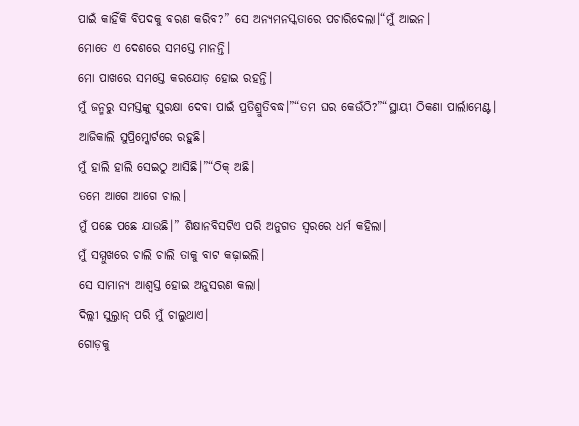ପାଇଁ କାହିଁକି ବିପଦକୁ ବରଣ କରିବ?” ସେ ଅନ୍ୟମନସ୍କତାରେ ପଚାରିଦେଲା।“ମୁଁ ଆଇନ।
ମୋତେ ଏ ଦେଶରେ ସମସ୍ତେ ମାନନ୍ତି।
ମୋ ପାଖରେ ସମସ୍ତେ କରଯୋଡ଼ ହୋଇ ରହନ୍ତି।
ମୁଁ ଜନ୍ମରୁ ସମସ୍ତଙ୍କୁ ସୁରକ୍ଷା ଦେବା ପାଇଁ ପ୍ରତିଶ୍ରୁତିବଦ୍ଧ।”“ତମ ଘର କେଉଁଠି?”“ସ୍ଥାୟୀ ଠିକଣା ପାର୍ଲାମେଣ୍ଟ।
ଆଜିକାଲି ସୁପ୍ରିମ୍କୋର୍ଟରେ ରହୁଛି।
ମୁଁ ହାଲି ହାଲି ସେଇଠୁ ଆସିଛି।”“ଠିକ୍ ଅଛି।
ତମେ ଆଗେ ଆଗେ ଚାଲ।
ମୁଁ ପଛେ ପଛେ ଯାଉଛି।” ଶିକ୍ଷାନବିସଟିଏ ପରି ଅନୁଗତ ସ୍ୱରରେ ଧର୍ମ କହିଲା।
ମୁଁ ସମ୍ମୁଖରେ ଚାଲି ଚାଲି ତାକୁ ବାଟ କଢ଼ାଇଲି।
ସେ ସାମାନ୍ୟ ଆଶ୍ୱସ୍ତ ହୋଇ ଅନୁସରଣ କଲା।
ଦିଲ୍ଲୀ ସୁଲ୍ତାନ୍ ପରି ମୁଁ ଚାଲୁଥାଏ।
ଗୋଡ଼କୁ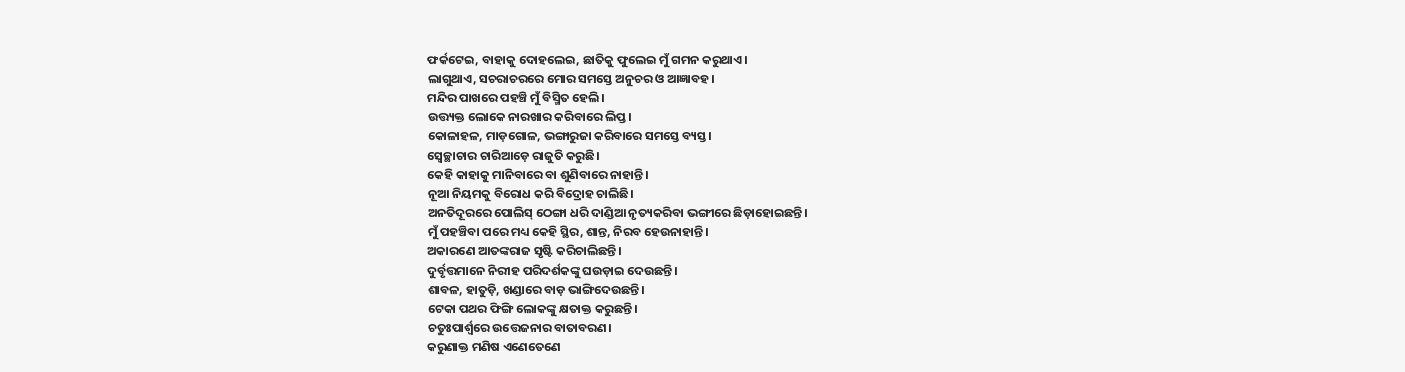ଫର୍କଟେଇ, ବାହାକୁ ଦୋହଲେଇ, ଛାତିକୁ ଫୁଲେଇ ମୁଁ ଗମନ କରୁଥାଏ।
ଲାଗୁଥାଏ, ସଚରାଚରରେ ମୋର ସମସ୍ତେ ଅନୁଚର ଓ ଆଜ୍ଞାବହ।
ମନ୍ଦିର ପାଖରେ ପହଞ୍ଚି ମୁଁ ବିସ୍ମିତ ହେଲି।
ଉତ୍ତ୍ୟକ୍ତ ଲୋକେ ନାରଖାର କରିବାରେ ଲିପ୍ତ।
କୋଳାହଳ, ମାଡ଼ଗୋଳ, ଭଙ୍ଗାରୁଜା କରିବାରେ ସମସ୍ତେ ବ୍ୟସ୍ତ।
ସ୍ୱେଚ୍ଛାଚାର ଚାରିଆଡ଼େ ରାଜୁତି କରୁଛି।
କେହି କାହାକୁ ମାନିବାରେ ବା ଶୁଣିବାରେ ନାହାନ୍ତି।
ନୂଆ ନିୟମକୁ ବିରୋଧ କରି ବିଦ୍ରୋହ ଚାଲିଛି।
ଅନତିଦୂରରେ ପୋଲିସ୍ ଠେଙ୍ଗା ଧରି ଦାଣ୍ଡିଆ ନୃତ୍ୟକରିବା ଭଙ୍ଗୀରେ ଛିଡ଼ାହୋଇଛନ୍ତି।
ମୁଁ ପହଞ୍ଚିବା ପରେ ମଧ୍ୟ କେହି ସ୍ଥିର, ଶାନ୍ତ, ନିରବ ହେଉନାହାନ୍ତି।
ଅକାରଣେ ଆତଙ୍କରାଜ ସୃଷ୍ଟି କରିଚାଲିଛନ୍ତି।
ଦୁର୍ବୃତ୍ତମାନେ ନିରୀହ ପରିଦର୍ଶକଙ୍କୁ ଘଉଡ଼ାଇ ଦେଉଛନ୍ତି।
ଶାବଳ, ହାତୁଡ଼ି, ଖଣ୍ଡାରେ ବାଡ଼ ଭାଙ୍ଗିଦେଉଛନ୍ତି।
ଟେକା ପଥର ଫିଙ୍ଗି ଲୋକଙ୍କୁ କ୍ଷତାକ୍ତ କରୁଛନ୍ତି।
ଚତୁଃପାର୍ଶ୍ବରେ ଉତ୍ତେଜନାର ବାତାବରଣ।
କରୁଣାକ୍ତ ମଣିଷ ଏଣେତେଣେ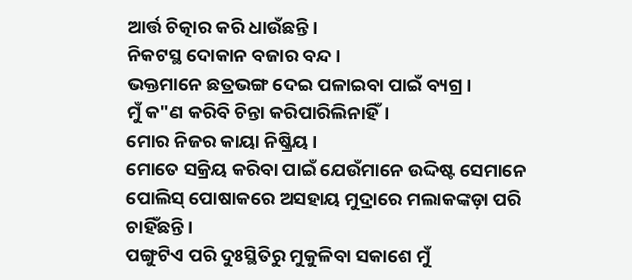ଆର୍ତ୍ତ ଚିତ୍କାର କରି ଧାଉଁଛନ୍ତି।
ନିକଟସ୍ଥ ଦୋକାନ ବଜାର ବନ୍ଦ।
ଭକ୍ତମାନେ ଛତ୍ରଭଙ୍ଗ ଦେଇ ପଳାଇବା ପାଇଁ ବ୍ୟଗ୍ର।
ମୁଁ କ"ଣ କରିବି ଚିନ୍ତା କରିପାରିଲିନାହିଁ।
ମୋର ନିଜର କାୟା ନିଷ୍କ୍ରିୟ।
ମୋତେ ସକ୍ରିୟ କରିବା ପାଇଁ ଯେଉଁମାନେ ଉଦ୍ଦିଷ୍ଟ ସେମାନେ ପୋଲିସ୍ ପୋଷାକରେ ଅସହାୟ ମୁଦ୍ରାରେ ମଲାକଙ୍କଡ଼ା ପରି ଚାହିଁଛନ୍ତି।
ପଙ୍ଗୁଟିଏ ପରି ଦୁଃସ୍ଥିତିରୁ ମୁକୁଳିବା ସକାଶେ ମୁଁ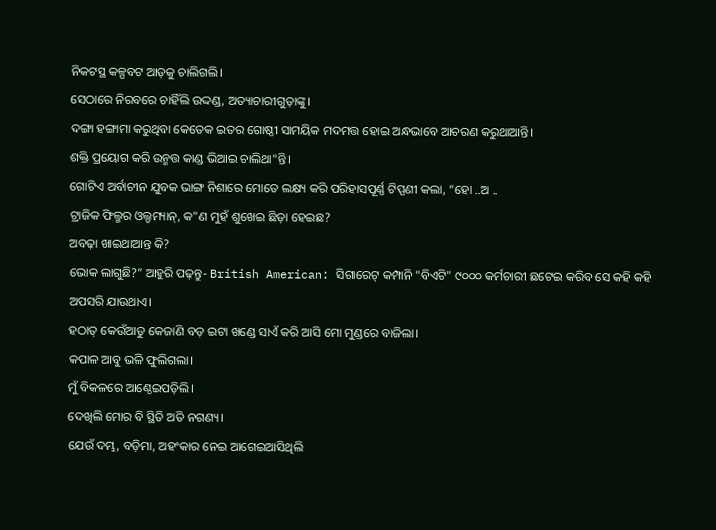ନିକଟସ୍ଥ କଳ୍ପବଟ ଆଡ଼କୁ ଚାଲିଗଲି।
ସେଠାରେ ନିରବରେ ଚାହିଁଲି ଉଦ୍ଦଣ୍ଡ, ଅତ୍ୟାଚାରୀଗୁଡ଼ାଙ୍କୁ।
ଦଙ୍ଗା ହଙ୍ଗାମା କରୁଥିବା କେତେକ ଇତର ଗୋଷ୍ଠୀ ସାମୟିକ ମଦମତ୍ତ ହୋଇ ଅନ୍ଧଭାବେ ଆଚରଣ କରୁଥାଆନ୍ତି।
ଶକ୍ତି ପ୍ରୟୋଗ କରି ଉନ୍ମତ୍ତ କାଣ୍ଡ ଭିଆଇ ଚାଲିଥା"ନ୍ତି।
ଗୋଟିଏ ଅର୍ବାଚୀନ ଯୁବକ ଭାଙ୍ଗ ନିଶାରେ ମୋତେ ଲକ୍ଷ୍ୟ କରି ପରିହାସପୂର୍ଣ୍ଣ ଟିପ୍ପଣୀ କଲା, “ହୋ ..ଅ ..
ଟ୍ରାଜିକ ଫିଲ୍ମର ଓଲ୍ଡମ୍ୟାନ୍, କ"ଣ ମୁହଁ ଶୁଖେଇ ଛିଡ଼ା ହେଇଛ?
ଅବଢ଼ା ଖାଇଥାଆନ୍ତ କି?
ଭୋକ ଲାଗୁଛି?” ଆହୁରି ପଢ଼ନ୍ତୁ- British American: ସିଗାରେଟ୍ କମ୍ପାନି "ବିଏଟି" ୯୦୦୦ କର୍ମଚାରୀ ଛଟେଇ କରିବ ସେ କହି କହି ଅପସରି ଯାଉଥାଏ।
ହଠାତ୍ କେଉଁଆଡୁ କେଜାଣି ବଡ଼ ଇଟା ଖଣ୍ଡେ ସାଏଁ କରି ଆସି ମୋ ମୁଣ୍ଡରେ ବାଜିଲା।
କପାଳ ଆବୁ ଭଳି ଫୁଲିଗଲା।
ମୁଁ ବିକଳରେ ଆଣ୍ଠେଇପଡ଼ିଲି।
ଦେଖିଲି ମୋର ବି ସ୍ଥିତି ଅତି ନଗଣ୍ୟ।
ଯେଉଁ ଦମ୍ଭ, ବଡ଼ିମା, ଅହଂକାର ନେଇ ଆଗେଇଆସିଥିଲି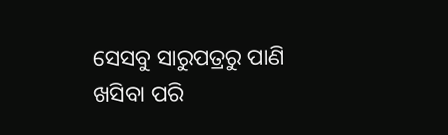ସେସବୁ ସାରୁପତ୍ରରୁ ପାଣି ଖସିବା ପରି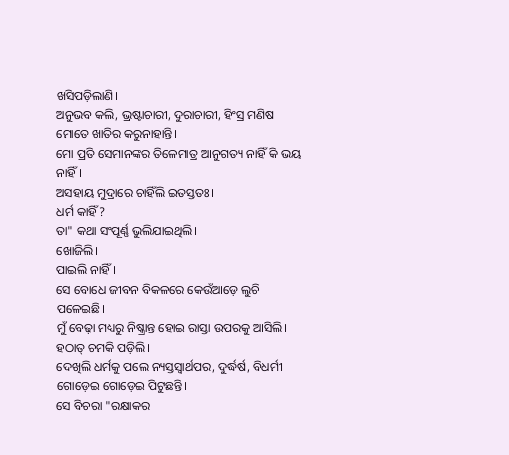ଖସିପଡ଼ିଲାଣି।
ଅନୁଭବ କଲି, ଭ୍ରଷ୍ଟାଚାରୀ, ଦୁରାଚାରୀ, ହିଂସ୍ର ମଣିଷ ମୋତେ ଖାତିର କରୁନାହାନ୍ତି।
ମୋ ପ୍ରତି ସେମାନଙ୍କର ତିଳେମାତ୍ର ଆନୁଗତ୍ୟ ନାହିଁ କି ଭୟ ନାହିଁ।
ଅସହାୟ ମୁଦ୍ରାରେ ଚାହିଁଲି ଇତସ୍ତତଃ।
ଧର୍ମ କାହିଁ?
ତା" କଥା ସଂପୂର୍ଣ୍ଣ ଭୁଲିଯାଇଥିଲି।
ଖୋଜିଲି।
ପାଇଲି ନାହିଁ।
ସେ ବୋଧେ ଜୀବନ ବିକଳରେ କେଉଁଆଡ଼େ ଲୁଚି ପଳେଇଛି।
ମୁଁ ବେଢ଼ା ମଧ୍ୟରୁ ନିଷ୍କ୍ରାନ୍ତ ହୋଇ ରାସ୍ତା ଉପରକୁ ଆସିଲି।
ହଠାତ୍ ଚମକି ପଡ଼ିଲି।
ଦେଖିଲି ଧର୍ମକୁ ପଲେ ନ୍ୟସ୍ତସ୍ୱାର୍ଥପର, ଦୁର୍ଦ୍ଧର୍ଷ, ବିଧର୍ମୀ ଗୋଡ଼େଇ ଗୋଡ଼େଇ ପିଟୁଛନ୍ତି।
ସେ ବିଚରା "ରକ୍ଷାକର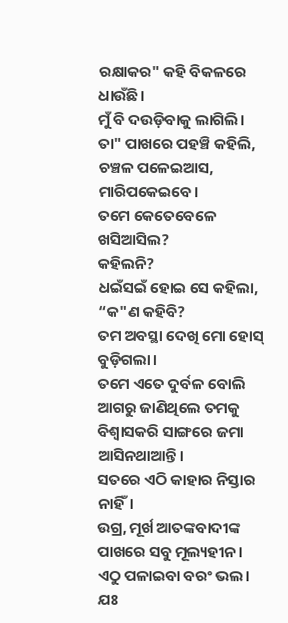ରକ୍ଷାକର" କହି ବିକଳରେ ଧାଉଁଛି।
ମୁଁ ବି ଦଉଡ଼ିବାକୁ ଲାଗିଲି।
ତା" ପାଖରେ ପହଞ୍ଚି କହିଲି, ଚଞ୍ଚଳ ପଳେଇଆସ, ମାରିପକେଇବେ।
ତମେ କେତେବେଳେ ଖସିଆସିଲ?
କହିଲନି?
ଧଇଁସଇଁ ହୋଇ ସେ କହିଲା, “କ"ଣ କହିବି?
ତମ ଅବସ୍ଥା ଦେଖି ମୋ ହୋସ୍ ବୁଡ଼ିଗଲା।
ତମେ ଏତେ ଦୁର୍ବଳ ବୋଲି ଆଗରୁ ଜାଣିଥିଲେ ତମକୁ ବିଶ୍ୱାସକରି ସାଙ୍ଗରେ ଜମା ଆସିନଥାଆନ୍ତି।
ସତରେ ଏଠି କାହାର ନିସ୍ତାର ନାହିଁ।
ଉଗ୍ର, ମୂର୍ଖ ଆତଙ୍କବାଦୀଙ୍କ ପାଖରେ ସବୁ ମୂଲ୍ୟହୀନ।
ଏଠୁ ପଳାଇବା ବରଂ ଭଲ।
ଯଃ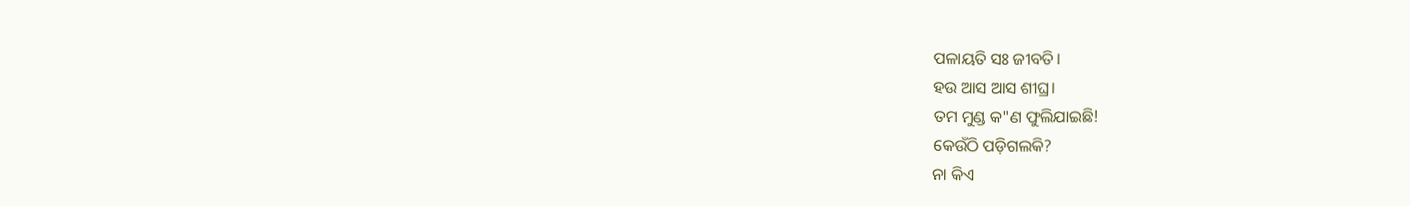ପଳାୟତି ସଃ ଜୀବତି।
ହଉ ଆସ ଆସ ଶୀଘ୍ର।
ତମ ମୁଣ୍ଡ କ"ଣ ଫୁଲିଯାଇଛି!
କେଉଁଠି ପଡ଼ିଗଲକି?
ନା କିଏ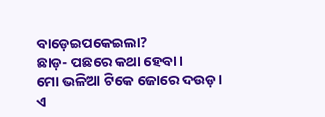ବାଡ଼େଇପକେଇଲା?
ଛାଡ଼- ପଛରେ କଥା ହେବା।
ମୋ ଭଳିଆ ଟିକେ ଜୋରେ ଦଉଡ଼।
ଏ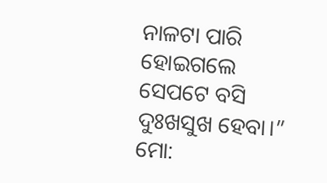ନାଳଟା ପାରି ହୋଇଗଲେ ସେପଟେ ବସି ଦୁଃଖସୁଖ ହେବା।” ମୋ: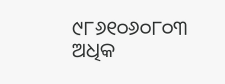୯୮୬୧୦୬୦୮୦୩ ଅଧିକ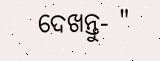ଦେଖନ୍ତୁ- "